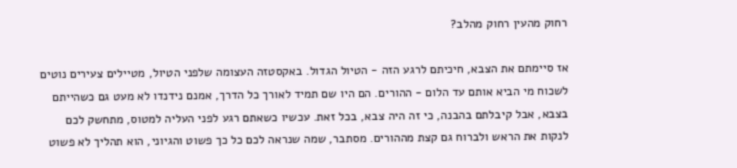רחוק מהעין רחוק מהלב?

אז סיימתם את הצבא, חיכיתם לרגע הזה - הטיול הגדול. באקסטזה העצומה שלפני הטיול, מטיילים צעירים נוטים לשכוח מי הביא אותם עד הלום - ההורים. הם היו שם תמיד לאורך כל הדרך, אמנם נידנדו לא מעט גם כשהייתם בצבא, אבל קיבלתם בהבנה, כי זה היה צבא, בכל זאת. עכשיו כשאתם רגע לפני העליה למטוס, מתחשק לכם לנקות את הראש ולברוח גם קצת מההורים. מסתבר, שמה שנראה לכם כל כך פשוט והגיוני, הוא תהליך לא פשוט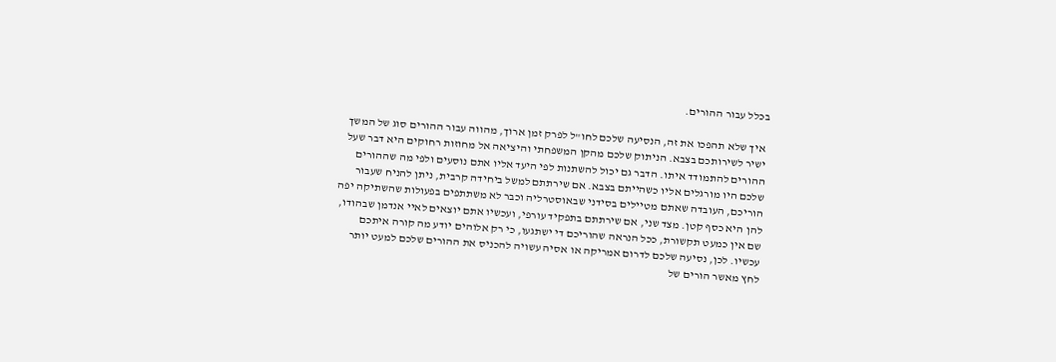בכלל עבור ההורים.

 איך שלא תהפכו את זה, הנסיעה שלכם לחו"ל לפרק זמן ארוך, מהווה עבור ההורים סוג של המשך ישיר לשירותכם בצבא. הניתוק שלכם מהקן המשפחתי והיציאה אל מחוזות רחוקים היא דבר שעל ההורים להתמודד איתו. הדבר גם יכול להשתנות לפי היעד אליו אתם נוסעים ולפי מה שההורים שלכם היו מורגלים אליו כשהייתם בצבא. אם שירתתם למשל ביחידה קרבית, ניתן להניח שעבור הוריכם, העובדה שאתם מטיילים בסידני שבאוסטרליה וכבר לא משתתפים בפעולות שהשתיקה יפה להן היא כסף קטן. מצד שני, אם שירתתם בתפקיד עורפי, ועכשיו אתם יוצאים לאיי אנדמן שבהודו, שם אין כמעט תקשורת, ככל הנראה שהוריכם די ישתגעו, כי רק אלוהים יודע מה קורה איתכם עכשיו. לכן, נסיעה שלכם לדרום אמריקה או אסיה עשויה להכניס את ההורים שלכם למעט יותר לחץ מאשר הורים של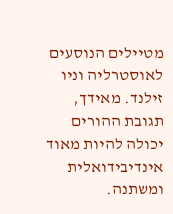מטיילים הנוסעים לאוסטרליה וניו זילנד. מאידך, תגובת ההורים יכולה להיות מאוד אינדיבידואלית ומשתנה.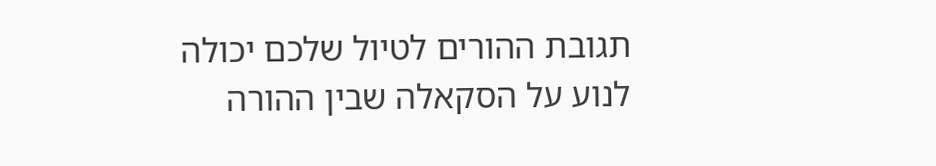תגובת ההורים לטיול שלכם יכולה לנוע על הסקאלה שבין ההורה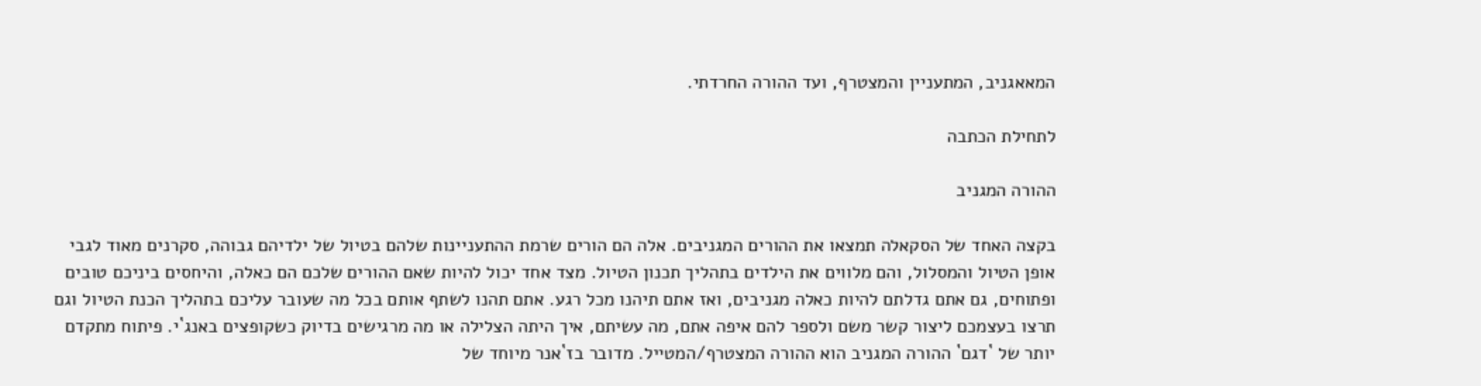המאאגניב, המתעניין והמצטרף, ועד ההורה החרדתי.

לתחילת הכתבה

ההורה המגניב

בקצה האחד של הסקאלה תמצאו את ההורים המגניבים. אלה הם הורים שרמת ההתעניינות שלהם בטיול של ילדיהם גבוהה, סקרנים מאוד לגבי אופן הטיול והמסלול, והם מלווים את הילדים בתהליך תכנון הטיול. מצד אחד יכול להיות שאם ההורים שלכם הם כאלה, והיחסים ביניכם טובים ופתוחים, גם אתם גדלתם להיות כאלה מגניבים, ואז אתם תיהנו מכל רגע. אתם תהנו לשתף אותם בכל מה שעובר עליכם בתהליך הכנת הטיול וגם תרצו בעצמכם ליצור קשר משם ולספר להם איפה אתם, מה עשיתם, איך היתה הצלילה או מה מרגישים בדיוק כשקופצים באנג`י. פיתוח מתקדם יותר של `דגם` ההורה המגניב הוא ההורה המצטרף/המטייל. מדובר בז`אנר מיוחד של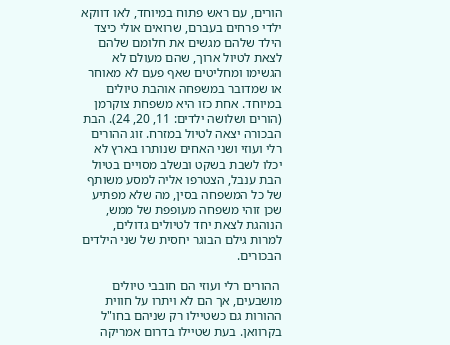הורים, עם ראש פתוח במיוחד, לאו דווקא ילדי פרחים בעברם, שרואים אולי כיצד הילד שלהם מגשים את חלומם שלהם לצאת לטיול ארוך, שהם מעולם לא הגשימו ומחליטים שאף פעם לא מאוחר או שמדובר במשפחה אוהבת טיולים במיוחד. אחת כזו היא משפחת צוקרמן (הורים ושלושה ילדים: 11, 20, 24). הבת הבכורה יצאה לטיול במזרח. זוג ההורים רלי ועוזי ושני האחים שנותרו בארץ לא יכלו לשבת בשקט ובשלב מסויים בטיול הבת ענבל, הצטרפו אליה למסע משותף של כל המשפחה בסין, מה שלא מפתיע שכן זוהי משפחה מעופפת של ממש, הנוהגת לצאת יחד לטיולים גדולים, למרות גילם הבוגר יחסית של שני הילדים הבכורים.

 ההורים רלי ועוזי הם חובבי טיולים מושבעים, אך הם לא ויתרו על חווית ההורות גם כשטיילו רק שניהם בחו"ל בקרוואן. בעת שטיילו בדרום אמריקה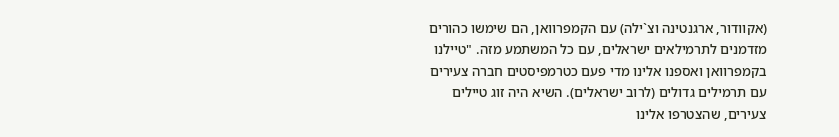(אקוודור, ארגנטינה וצ`ילה) עם הקמפרוואן, הם שימשו כהורים מזדמנים לתרמילאים ישראלים, עם כל המשתמע מזה. "טיילנו בקמפרוואן ואספנו אלינו מדי פעם כטרמפיסטים חברה צעירים עם תרמילים גדולים (לרוב ישראלים). השיא היה זוג טיילים צעירים, שהצטרפו אלינו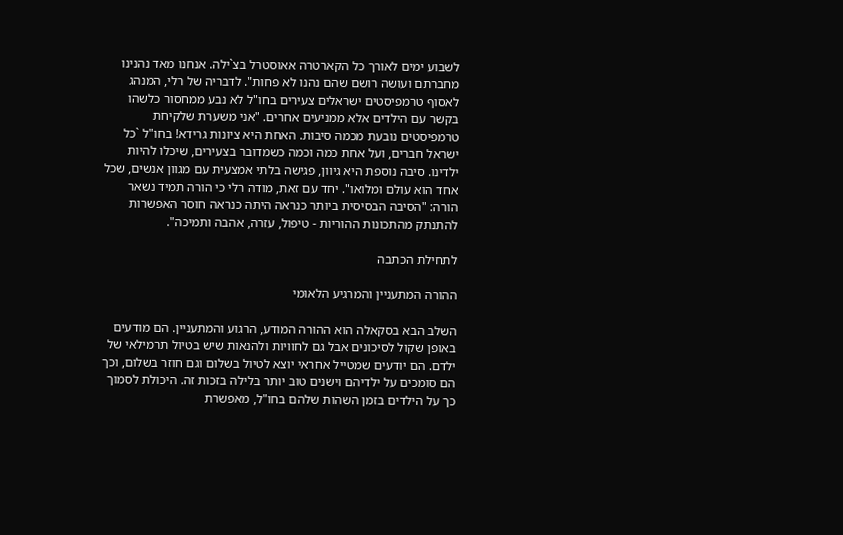לשבוע ימים לאורך כל הקארטרה אאוסטרל בצ`ילה. אנחנו מאד נהנינו מחברתם ועושה רושם שהם נהנו לא פחות". לדבריה של רלי, המנהג לאסוף טרמפיסטים ישראלים צעירים בחו"ל לא נבע ממחסור כלשהו בקשר עם הילדים אלא ממניעים אחרים. "אני משערת שלקיחת טרמפיסטים נובעת מכמה סיבות. האחת היא ציונות גרידא! בחו"ל `כל ישראל חברים, ועל אחת כמה וכמה כשמדובר בצעירים, שיכלו להיות ילדינו. סיבה נוספת היא גיוון, פגישה בלתי אמצעית עם מגוון אנשים, שכל אחד הוא עולם ומלואו". יחד עם זאת, מודה רלי כי הורה תמיד נשאר הורה: "הסיבה הבסיסית ביותר כנראה היתה כנראה חוסר האפשרות להתנתק מהתכונות ההוריות - טיפול, עזרה, אהבה ותמיכה".

לתחילת הכתבה

ההורה המתעניין והמרגיע הלאומי

השלב הבא בסקאלה הוא ההורה המודע, הרגוע והמתעניין. הם מודעים באופן שקול לסיכונים אבל גם לחוויות ולהנאות שיש בטיול תרמילאי של ילדם. הם יודעים שמטייל אחראי יוצא לטיול בשלום וגם חוזר בשלום, וכך הם סומכים על ילדיהם וישנים טוב יותר בלילה בזכות זה. היכולת לסמוך כך על הילדים בזמן השהות שלהם בחו"ל, מאפשרת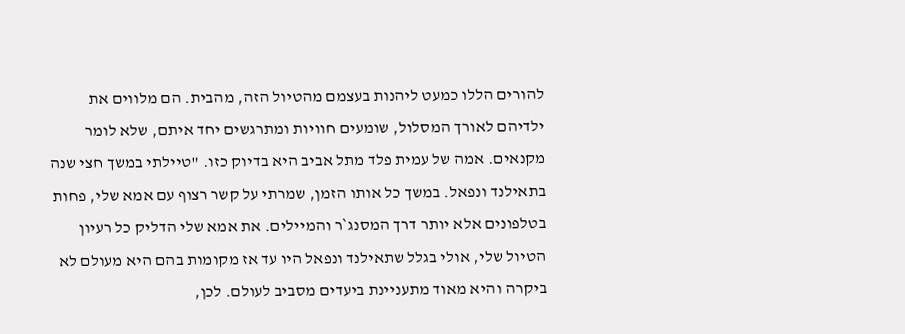להורים הללו כמעט ליהנות בעצמם מהטיול הזה, מהבית. הם מלווים את ילדיהם לאורך המסלול, שומעים חוויות ומתרגשים יחד איתם, שלא לומר מקנאים. אמה של עמית פלד מתל אביב היא בדיוק כזו. "טיילתי במשך חצי שנה בתאילנד ונפאל. במשך כל אותו הזמן, שמרתי על קשר רצוף עם אמא שלי, פחות בטלפונים אלא יותר דרך המסנג`ר והמיילים. את אמא שלי הדליק כל רעיון הטיול שלי, אולי בגלל שתאילנד ונפאל היו עד אז מקומות בהם היא מעולם לא ביקרה והיא מאוד מתעניינת ביעדים מסביב לעולם. לכן,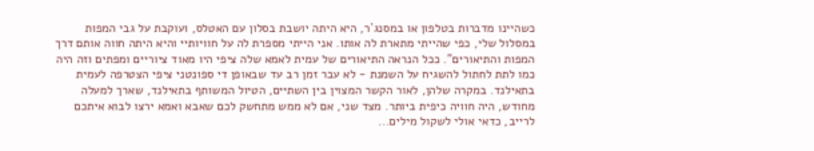כשהיינו מדברות בטלפון או במסנג`ר, היא היתה יושבת בסלון עם האטלס, ועוקבת על גבי המפות במסלול שלי, כפי שהייתי מתארת לה אותו. אני הייתי מספרת לה על חוויותיי והיא היתה חווה אותם דרך המפות והתיאורים". ככל הנראה התיאורים של עמית לאמא שלה ציפי היו מאוד ציוריים ומפתים וזה היה כמו לתת לחתול להשגיח על השמנת - לא עבר זמן רב עד שבאופן די ספונטני ציפי הצטרפה לעמית בתאילנד. במקרה שלהן, לאור הקשר המצוין בין השתיים, הטיול המשותף בתאילנד, שארך למעלה מחודש, היה חוויה כיפית ביותר. מצד שני, אם לא ממש מתחשק לכם שאבא ואמא ירצו לבוא איתכם לרייב, כדאי אולי לשקול מילים...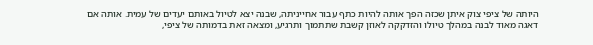היותה של ציפי צוק איתן שכזה הפך אותה להיות כתף עבור אחייניתה, שבנה יצא לטיול באותם יעדים של עמית. אותה אם דאגה מאוד לבנה במהלך טיולו והזדקקה לאוזן קשבת שתתמוך ותרגיע, ומצאה זאת בדמותה של ציפי,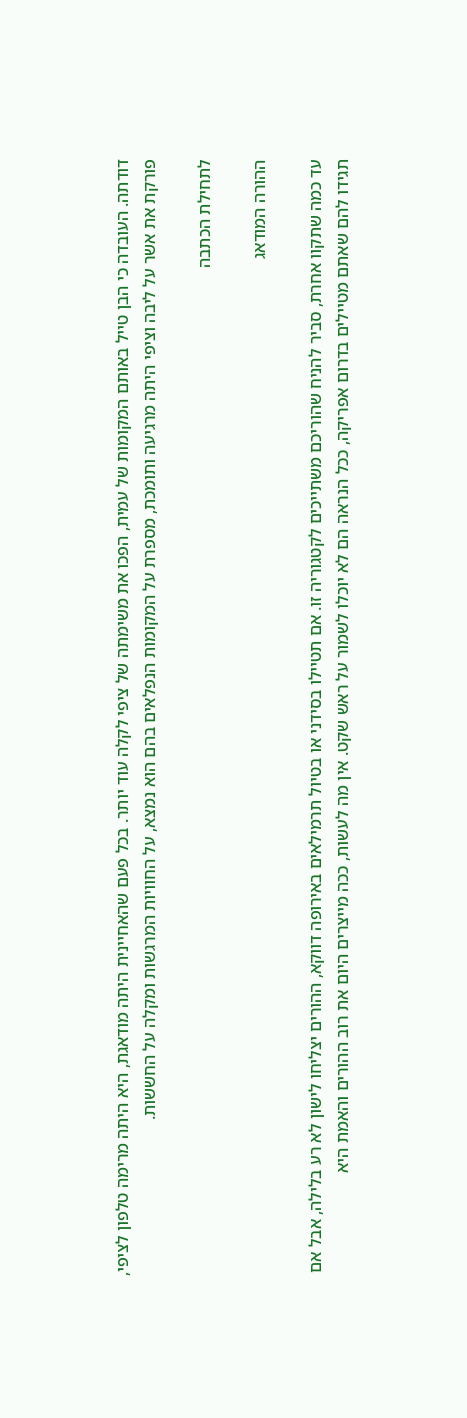דודתה. העובדה כי הבן טייל באותם המקומות של עמית, הפכו את משימתה של ציפי לקלה עוד יותר. בכל פעם שהאחיינית היתה מודאגת, היא היתה מרימה טלפון לציפי, פורקת את אשר על ליבה וציפי היתה מרגיעה ותומכת, מספרת על המקומות הנפלאים בהם הוא נמצא, על החוויות המרגשות ומקלה על החששות.

לתחילת הכתבה

ההורה המודאג

עד כמה שתקוו אחרת, סביר להניח שהוריכם משתייכים לקטגוריה זו. אם תטיילו בסידני או בטיול תרמילאים באירופה דווקא, ההורים יצליחו לישון לא רע בלילה, אבל אם תגידו להם שאתם מטיילים בדרום אפריקה, ככל הנראה הם לא יוכלו לשמור על ראש שקט. אין מה לעשות, ככה מייצרים היום את רוב ההורים והאמת היא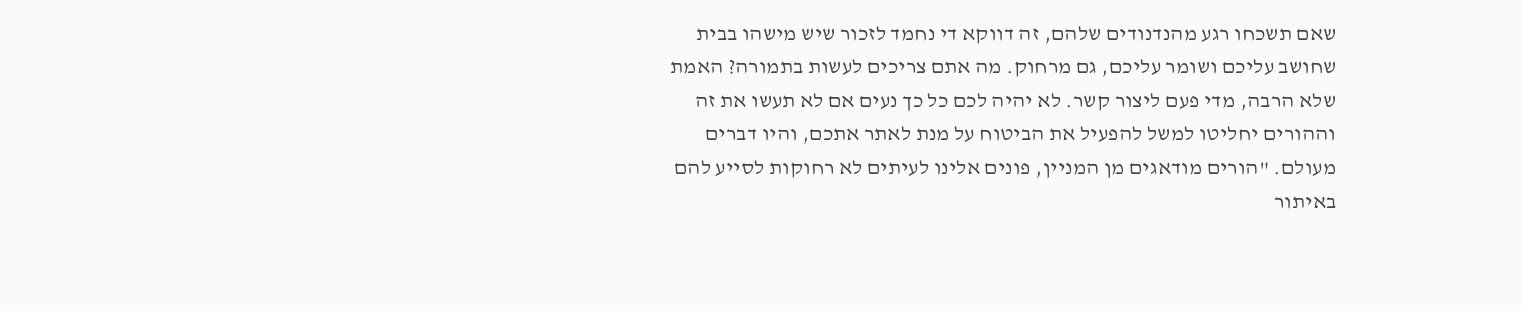שאם תשכחו רגע מהנדנודים שלהם, זה דווקא די נחמד לזכור שיש מישהו בבית שחושב עליכם ושומר עליכם, גם מרחוק. מה אתם צריכים לעשות בתמורה? האמת שלא הרבה, מדי פעם ליצור קשר. לא יהיה לכם כל כך נעים אם לא תעשו את זה וההורים יחליטו למשל להפעיל את הביטוח על מנת לאתר אתכם, והיו דברים מעולם. "הורים מודאגים מן המניין, פונים אלינו לעיתים לא רחוקות לסייע להם באיתור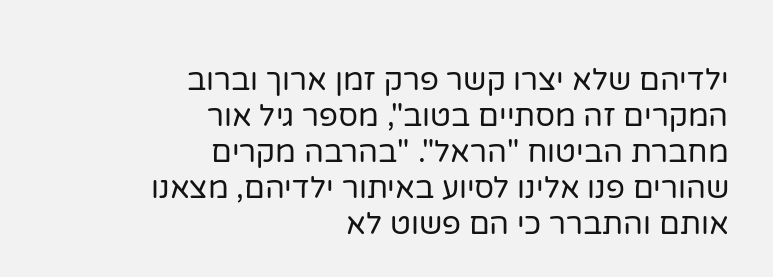ילדיהם שלא יצרו קשר פרק זמן ארוך וברוב המקרים זה מסתיים בטוב", מספר גיל אור מחברת הביטוח "הראל". "בהרבה מקרים שהורים פנו אלינו לסיוע באיתור ילדיהם, מצאנו אותם והתברר כי הם פשוט לא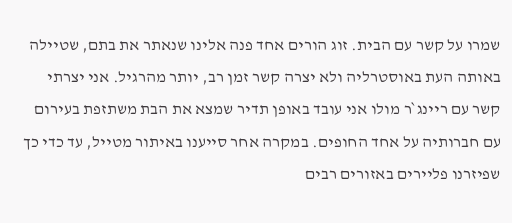שמרו על קשר עם הבית. זוג הורים אחד פנה אלינו שנאתר את בתם, שטיילה באותה העת באוסטרליה ולא יצרה קשר זמן רב, יותר מהרגיל. אני יצרתי קשר עם ריינג`ר מולו אני עובד באופן תדיר שמצא את הבת משתזפת בעירום עם חברותיה על אחד החופים. במקרה אחר סייענו באיתור מטייל, עד כדי כך שפיזרנו פליירים באזורים רבים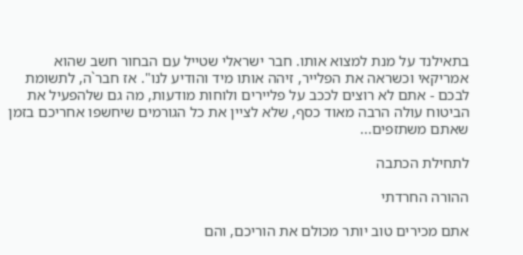בתאילנד על מנת למצוא אותו. חבר ישראלי שטייל עם הבחור חשב שהוא אמריקאי וכשראה את הפלייר, זיהה אותו מיד והודיע לנו". אז חבר`ה, לתשומת לבכם - אתם לא רוצים לככב על פליירים ולוחות מודעות, מה גם שלהפעיל את הביטוח עולה הרבה מאוד כסף, שלא לציין את כל הגורמים שיחשפו אחריכם בזמן שאתם משתזפים...

לתחילת הכתבה

ההורה החרדתי

אתם מכירים טוב יותר מכולם את הוריכם, והם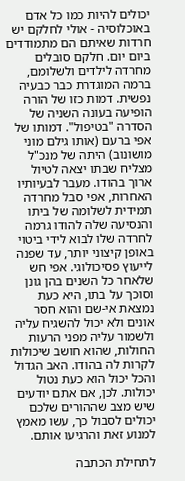יכולים להיות כמו כל אדם באוכלוסיה - אולי לחלקם יש חרדות שאיתם הם מתמודדים ביום יום. חלקם סובלים מחרדה לילדים ולשלומם, ברמה המוגדרת כבר כבעיה נפשית. דמות כזו של הורה הופיעה בעונה השניה של הסדרה "בטיפול". דמותו של אפי ברעם (אותו גילם מוני מושונוב) היתה של מנכ"ל מצליח שבתו יצאה לטיול ארוך בהודו. מעבר לבעיותיו האחרות, אפי סבל מחרדה תמידית לשלומה של ביתו והנסיעה שלה להודו גרמה לחרדה שלו לבוא לידי ביטוי באופן קיצוני יותר, עד שפנה לייעוץ פסיכולוגי. אפי חש שלאחר כל השנים בהן גונן וסוכך על בתו, היא כעת נמצאת אי-שם והוא חסר אונים ולא יכול להשגיח עליה ולשמור עליה מפני הרעות החולות, שהוא חושב שיכולות לקרות לה בהודו. האב הגדול והכל יכול הוא כעת נטול יכולות. לכן, אם אתם יודעים שיש מצב שההורים שלכם יכולים לסבול כך, עשו מאמץ למנוע זאת והרגיעו אותם.

לתחילת הכתבה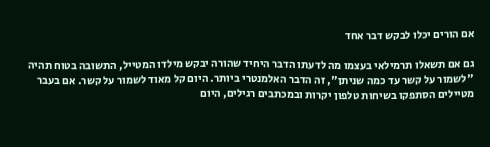אם הורים יכלו לבקש דבר אחד

גם אם תשאלו תרמילאי בעצמו מה לדעתו הדבר היחיד שהורה יבקש מילדו המטייל, התשובה בטוח תהיה "לשמור על קשר עד כמה שניתן", זה הדבר האלמנטרי ביותר. היום קל מאוד לשמור על קשר. אם בעבר מטיילים הסתפקו בשיחות טלפון יקרות ובמכתבים רגילים, היום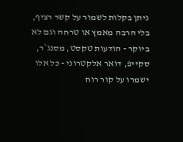ניתן בקלות לשמור על קשר רציף, בלי הרבה מאמץ או טרחה וגם לא ביוקר - הודעות טקסט, מסנג`ר, סקייפ, דואר אלקטרוני - כל אלו ישמרו על קור רוח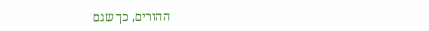ההורים, כך שגם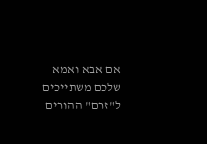אם אבא ואמא שלכם משתייכים ל"זרם" ההורים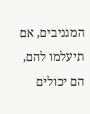המגניבים, אם תיעלמו להם, הם יכולים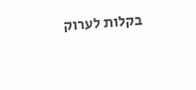בקלות לערוק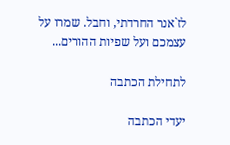לז`אנר החרדתי, וחבל. שמרו על עצמכם ועל שפיות ההורים...

לתחילת הכתבה

יעדי הכתבה